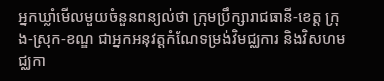អ្នកឃ្លាំមើលមួយចំនួនពន្យល់ថា ក្រុមប្រឹក្សារាជធានី-ខេត្ត ក្រុង-ស្រុក-ខណ្ឌ ជាអ្នកអនុវត្តកំណែទម្រង់វិមជ្ឈការ និងវិសហមជ្ឈកា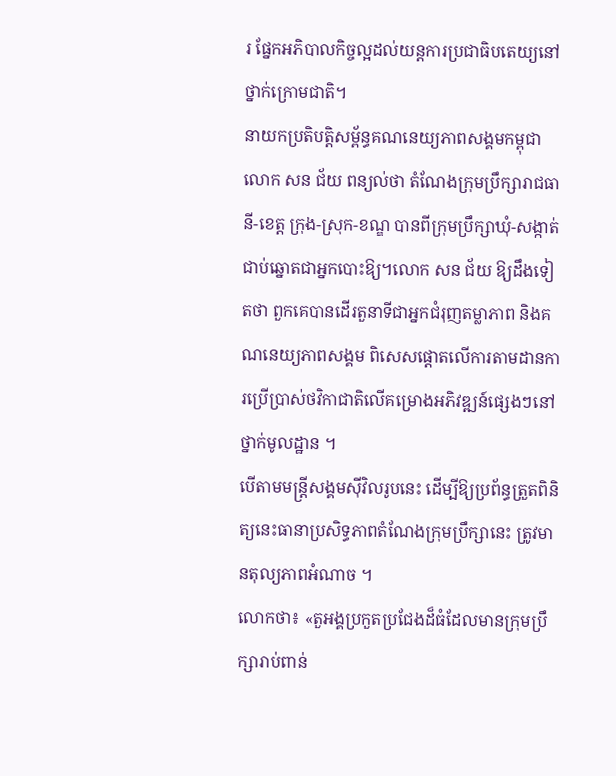រ ផ្នែកអភិបាលកិច្ចល្អដល់យន្តការប្រជាធិបតេយ្យនៅថ្នាក់ក្រោមជាតិ។
នាយកប្រតិបត្តិសម្ព័ន្ធគណនេយ្យភាពសង្គមកម្ពុជា លោក សន ជ័យ ពន្យល់ថា តំណែងក្រុមប្រឹក្សារាជធានី-ខេត្ត ក្រុង-ស្រុក-ខណ្ឌ បានពីក្រុមប្រឹក្សាឃុំ-សង្កាត់ ជាប់ឆ្នោតជាអ្នកបោះឱ្យ។លោក សន ជ័យ ឱ្យដឹងទៀតថា ពួកគេបានដើរតួនាទីជាអ្នកជំរុញតម្លាភាព និងគណនេយ្យភាពសង្គម ពិសេសផ្តោតលើការតាមដានការប្រើប្រាស់ថវិកាជាតិលើគម្រោងអភិវឌ្ឍន៍ផ្សេងៗនៅថ្នាក់មូលដ្ឋាន ។
បើតាមមន្ត្រីសង្គមស៊ីវិលរូបនេះ ដើម្បីឱ្យប្រព័ន្ធត្រួតពិនិត្យនេះធានាប្រសិទ្ធភាពតំណែងក្រុមប្រឹក្សានេះ ត្រូវមានតុល្យភាពអំណាច ។
លោកថា៖ «តួអង្គប្រកួតប្រជែងដ៏ធំដែលមានក្រុមប្រឹក្សារាប់ពាន់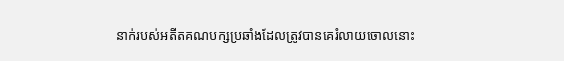នាក់របស់អតីតគណបក្សប្រឆាំងដែលត្រូវបានគេរំលាយចោលនោះ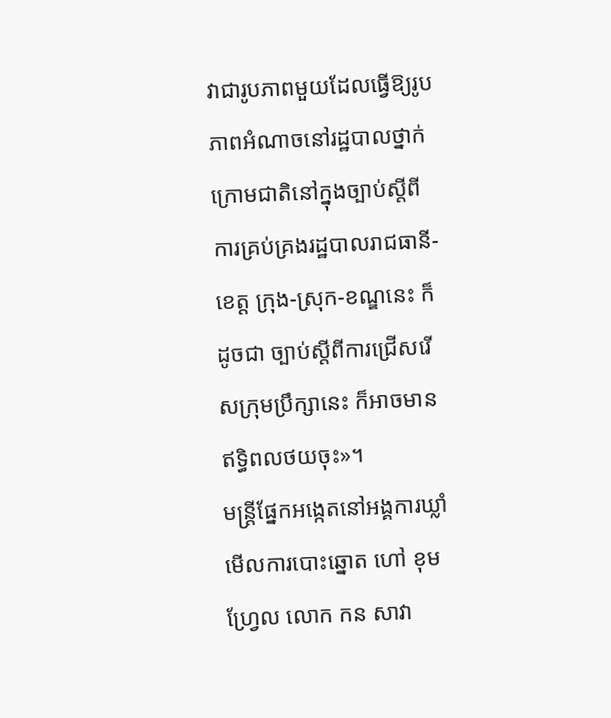វាជារូបភាពមួយដែលធ្វើឱ្យរូបភាពអំណាចនៅរដ្ឋបាលថ្នាក់ក្រោមជាតិនៅក្នុងច្បាប់ស្តីពីការគ្រប់គ្រងរដ្ឋបាលរាជធានី-ខេត្ត ក្រុង-ស្រុក-ខណ្ឌនេះ ក៏ដូចជា ច្បាប់ស្តីពីការជ្រើសរើសក្រុមប្រឹក្សានេះ ក៏អាចមានឥទ្ធិពលថយចុះ»។
មន្ត្រីផ្នែកអង្កេតនៅអង្គការឃ្លាំមើលការបោះឆ្នោត ហៅ ខុមហ្វ្រែល លោក កន សាវា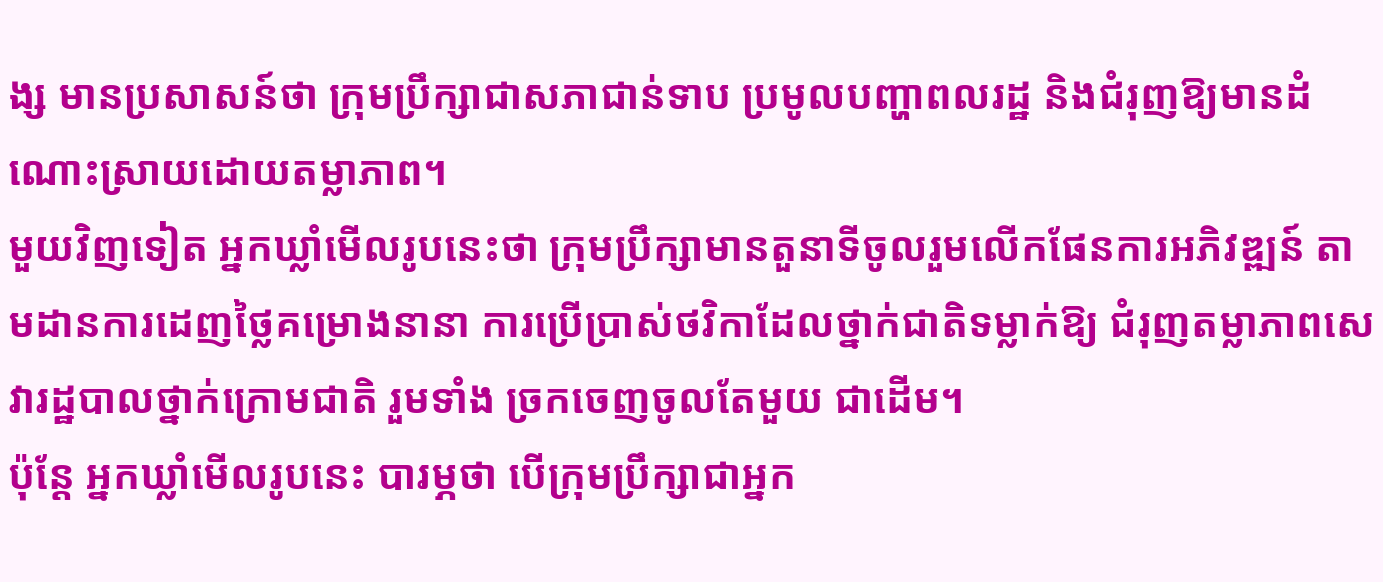ង្ស មានប្រសាសន៍ថា ក្រុមប្រឹក្សាជាសភាជាន់ទាប ប្រមូលបញ្ហាពលរដ្ឋ និងជំរុញឱ្យមានដំណោះស្រាយដោយតម្លាភាព។
មួយវិញទៀត អ្នកឃ្លាំមើលរូបនេះថា ក្រុមប្រឹក្សាមានតួនាទីចូលរួមលើកផែនការអភិវឌ្ឍន៍ តាមដានការដេញថ្លៃគម្រោងនានា ការប្រើប្រាស់ថវិកាដែលថ្នាក់ជាតិទម្លាក់ឱ្យ ជំរុញតម្លាភាពសេវារដ្ឋបាលថ្នាក់ក្រោមជាតិ រួមទាំង ច្រកចេញចូលតែមួយ ជាដើម។
ប៉ុន្តែ អ្នកឃ្លាំមើលរូបនេះ បារម្ភថា បើក្រុមប្រឹក្សាជាអ្នក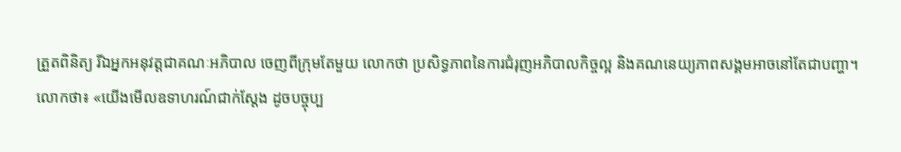ត្រួតពិនិត្យ រីឯអ្នកអនុវត្តជាគណៈអភិបាល ចេញពីក្រុមតែមួយ លោកថា ប្រសិទ្ធភាពនៃការជំរុញអភិបាលកិច្ចល្អ និងគណនេយ្យភាពសង្គមអាចនៅតែជាបញ្ហា។
លោកថា៖ «យើងមើលឧទាហរណ៍ជាក់ស្តែង ដូចបច្ចុប្ប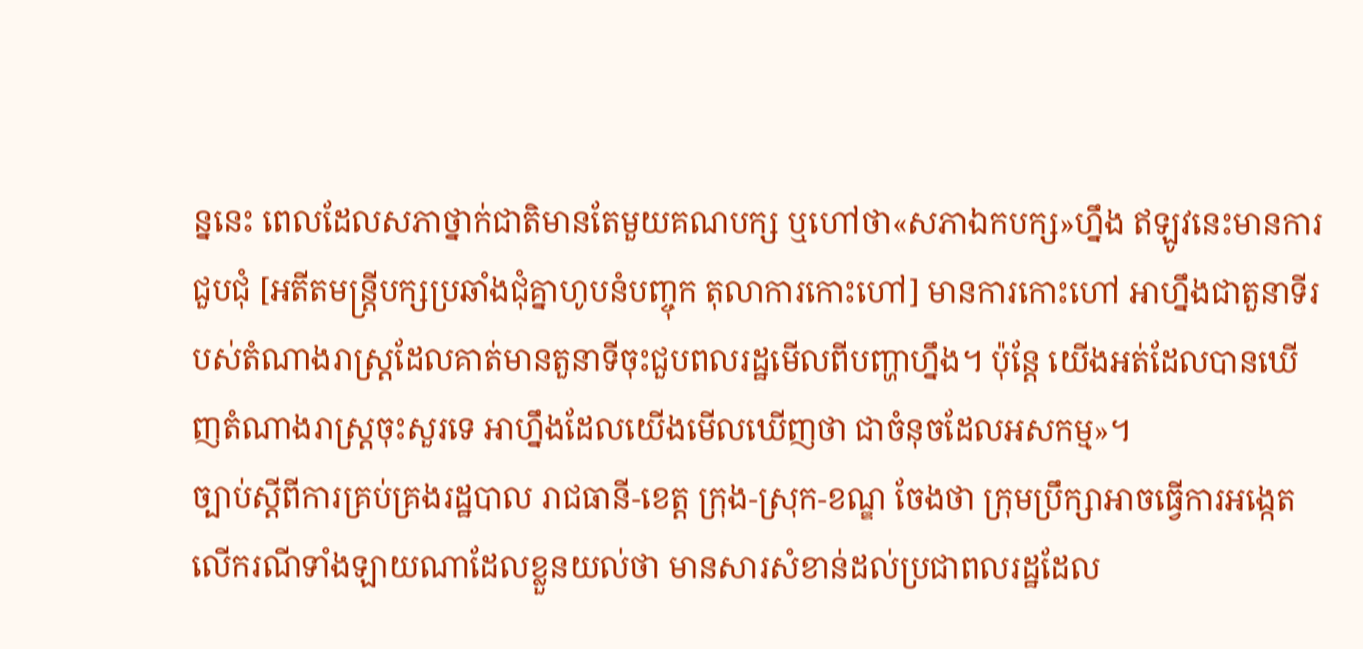ន្ននេះ ពេលដែលសភាថ្នាក់ជាតិមានតែមួយគណបក្ស ឬហៅថា«សភាឯកបក្ស»ហ្នឹង ឥឡូវនេះមានការជួបជុំ [អតីតមន្ត្រីបក្សប្រឆាំងជុំគ្នាហូបនំបញ្ចុក តុលាការកោះហៅ] មានការកោះហៅ អាហ្នឹងជាតួនាទីរបស់តំណាងរាស្ត្រដែលគាត់មានតួនាទីចុះជួបពលរដ្ឋមើលពីបញ្ហាហ្នឹង។ ប៉ុន្តែ យើងអត់ដែលបានឃើញតំណាងរាស្ត្រចុះសួរទេ អាហ្នឹងដែលយើងមើលឃើញថា ជាចំនុចដែលអសកម្ម»។
ច្បាប់ស្តីពីការគ្រប់គ្រងរដ្ឋបាល រាជធានី-ខេត្ត ក្រុង-ស្រុក-ខណ្ឌ ចែងថា ក្រុមប្រឹក្សាអាចធ្វើការអង្កេតលើករណីទាំងឡាយណាដែលខ្លួនយល់ថា មានសារសំខាន់ដល់ប្រជាពលរដ្ឋដែល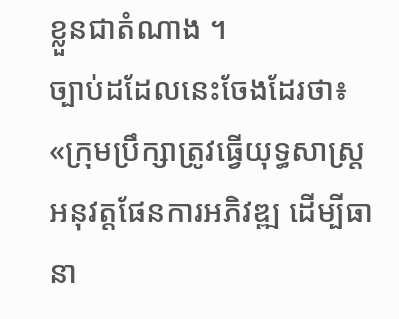ខ្លួនជាតំណាង ។
ច្បាប់ដដែលនេះចែងដែរថា៖ «ក្រុមប្រឹក្សាត្រូវធ្វើយុទ្ធសាស្ត្រអនុវត្តផែនការអភិវឌ្ឍ ដើម្បីធានា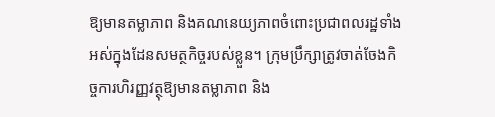ឱ្យមានតម្លាភាព និងគណនេយ្យភាពចំពោះប្រជាពលរដ្ឋទាំងអស់ក្នុងដែនសមត្ថកិច្ចរបស់ខ្លួន។ ក្រុមប្រឹក្សាត្រូវចាត់ចែងកិច្ចការហិរញ្ញវត្ថុឱ្យមានតម្លាភាព និង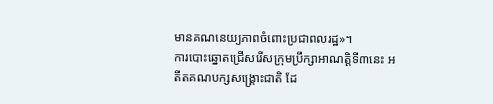មានគណនេយ្យភាពចំពោះប្រជាពលរដ្ឋ»។
ការបោះឆ្នោតជ្រើសរើសក្រុមប្រឹក្សាអាណត្តិទី៣នេះ អតីតគណបក្សសង្គ្រោះជាតិ ដែ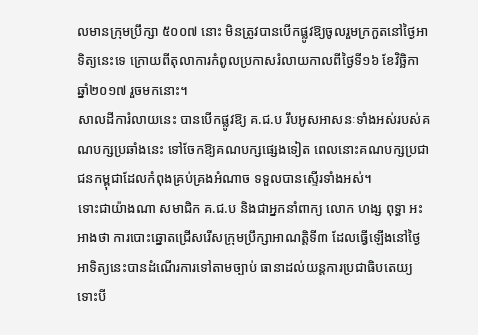លមានក្រុមប្រឹក្សា ៥០០៧ នោះ មិនត្រូវបានបើកផ្លូវឱ្យចូលរួមក្រកួតនៅថ្ងៃអាទិត្យនេះទេ ក្រោយពីតុលាការកំពូលប្រកាសរំលាយកាលពីថ្ងៃទី១៦ ខែវិច្ឆិកា ឆ្នាំ២០១៧ រួចមកនោះ។
សាលដីការំលាយនេះ បានបើកផ្លូវឱ្យ គ.ជ.ប រឹបអូសអាសនៈទាំងអស់របស់គណបក្សប្រឆាំងនេះ ទៅចែកឱ្យគណបក្សផ្សេងទៀត ពេលនោះគណបក្សប្រជាជនកម្ពុជាដែលកំពុងគ្រប់គ្រងអំណាច ទទួលបានស្ទើរទាំងអស់។
ទោះជាយ៉ាងណា សមាជិក គ.ជ.ប និងជាអ្នកនាំពាក្យ លោក ហង្ស ពុទ្ធា អះអាងថា ការបោះឆ្នោតជ្រើសរើសក្រុមប្រឹក្សាអាណត្តិទី៣ ដែលធ្វើឡើងនៅថ្ងៃអាទិត្យនេះបានដំណើរការទៅតាមច្បាប់ ធានាដល់យន្តការប្រជាធិបតេយ្យ ទោះបី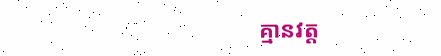គ្មានវត្ត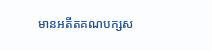មានអតីតគណបក្សស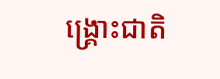ង្គ្រោះជាតិ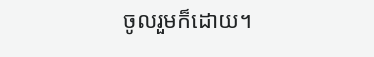ចូលរួមក៏ដោយ។